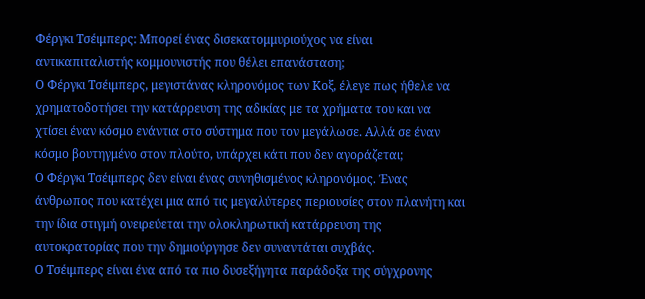Φέργκι Τσέιμπερς: Μπορεί ένας δισεκατομμυριούχος να είναι αντικαπιταλιστής κομμουνιστής που θέλει επανάσταση;
Ο Φέργκι Τσέιμπερς, μεγιστάνας κληρονόμος των Κοξ, έλεγε πως ήθελε να χρηματοδοτήσει την κατάρρευση της αδικίας με τα χρήματα του και να χτίσει έναν κόσμο ενάντια στο σύστημα που τον μεγάλωσε. Αλλά σε έναν κόσμο βουτηγμένο στον πλούτο, υπάρχει κάτι που δεν αγοράζεται;
Ο Φέργκι Τσέιμπερς δεν είναι ένας συνηθισμένος κληρονόμος. Ένας άνθρωπος που κατέχει μια από τις μεγαλύτερες περιουσίες στον πλανήτη και την ίδια στιγμή ονειρεύεται την ολοκληρωτική κατάρρευση της αυτοκρατορίας που την δημιούργησε δεν συναντάται συχβάς.
Ο Τσέιμπερς είναι ένα από τα πιο δυσεξήγητα παράδοξα της σύγχρονης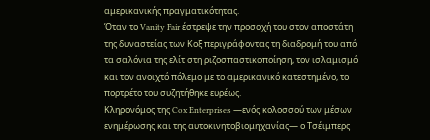αμερικανικής πραγματικότητας.
Όταν το Vanity Fair έστρεψε την προσοχή του στον αποστάτη της δυναστείας των Κοξ περιγράφοντας τη διαδρομή του από τα σαλόνια της ελίτ στη ριζοσπαστικοποίηση, τον ισλαμισμό και τον ανοιχτό πόλεμο με το αμερικανικό κατεστημένο, το πορτρέτο του συζητήθηκε ευρέως.
Κληρονόμος της Cox Enterprises —ενός κολοσσού των μέσων ενημέρωσης και της αυτοκινητοβιομηχανίας— ο Τσέιμπερς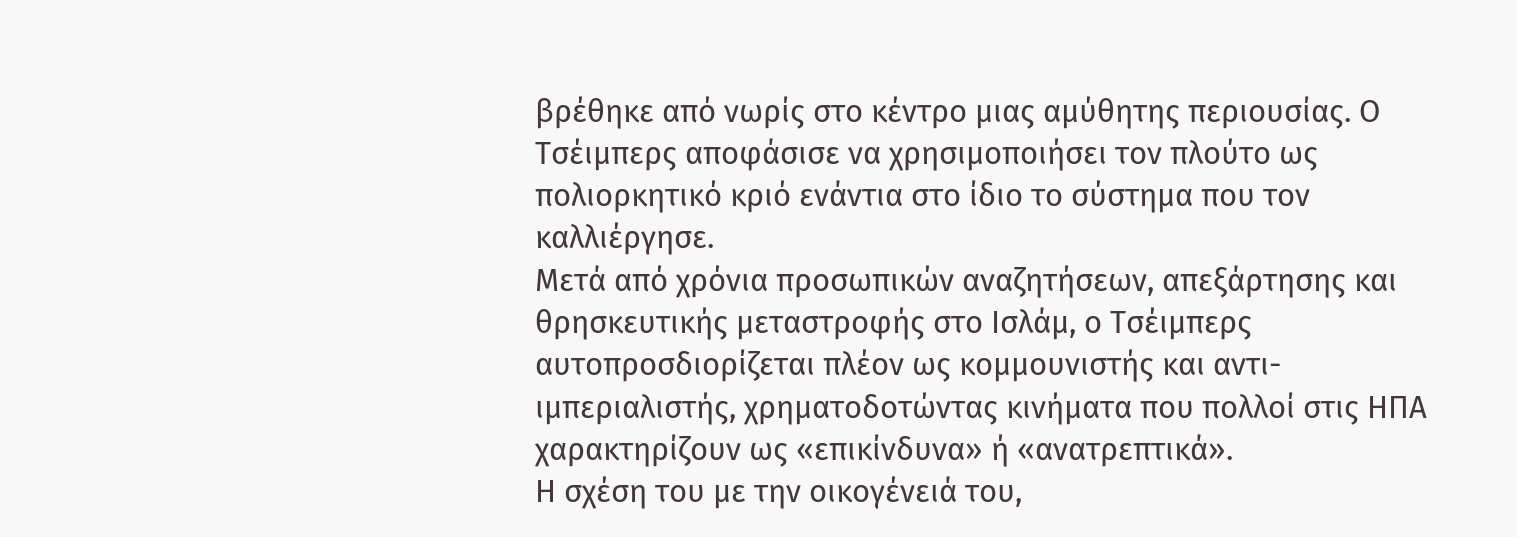βρέθηκε από νωρίς στο κέντρο μιας αμύθητης περιουσίας. Ο Τσέιμπερς αποφάσισε να χρησιμοποιήσει τον πλούτο ως πολιορκητικό κριό ενάντια στο ίδιο το σύστημα που τον καλλιέργησε.
Μετά από χρόνια προσωπικών αναζητήσεων, απεξάρτησης και θρησκευτικής μεταστροφής στο Ισλάμ, ο Τσέιμπερς αυτοπροσδιορίζεται πλέον ως κομμουνιστής και αντι-ιμπεριαλιστής, χρηματοδοτώντας κινήματα που πολλοί στις ΗΠΑ χαρακτηρίζουν ως «επικίνδυνα» ή «ανατρεπτικά».
Η σχέση του με την οικογένειά του,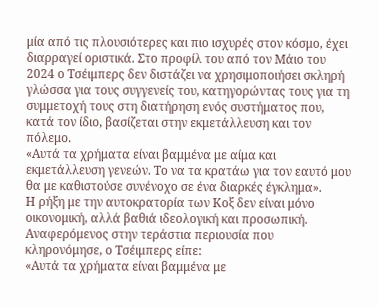μία από τις πλουσιότερες και πιο ισχυρές στον κόσμο, έχει διαρραγεί οριστικά. Στο προφίλ του από τον Μάιο του 2024 ο Τσέιμπερς δεν διστάζει να χρησιμοποιήσει σκληρή γλώσσα για τους συγγενείς του, κατηγορώντας τους για τη συμμετοχή τους στη διατήρηση ενός συστήματος που, κατά τον ίδιο, βασίζεται στην εκμετάλλευση και τον πόλεμο.
«Αυτά τα χρήματα είναι βαμμένα με αίμα και εκμετάλλευση γενεών. Το να τα κρατάω για τον εαυτό μου θα με καθιστούσε συνένοχο σε ένα διαρκές έγκλημα».
Η ρήξη με την αυτοκρατορία των Κοξ δεν είναι μόνο οικονομική, αλλά βαθιά ιδεολογική και προσωπική. Αναφερόμενος στην τεράστια περιουσία που κληρονόμησε, ο Τσέιμπερς είπε:
«Αυτά τα χρήματα είναι βαμμένα με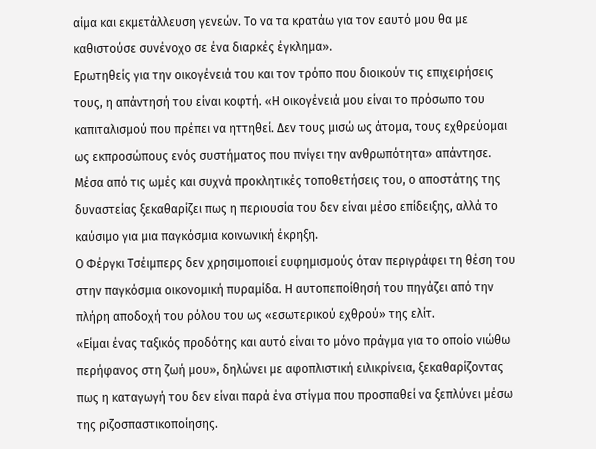αίμα και εκμετάλλευση γενεών. Το να τα κρατάω για τον εαυτό μου θα με καθιστούσε συνένοχο σε ένα διαρκές έγκλημα».
Ερωτηθείς για την οικογένειά του και τον τρόπο που διοικούν τις επιχειρήσεις τους, η απάντησή του είναι κοφτή. «Η οικογένειά μου είναι το πρόσωπο του καπιταλισμού που πρέπει να ηττηθεί. Δεν τους μισώ ως άτομα, τους εχθρεύομαι ως εκπροσώπους ενός συστήματος που πνίγει την ανθρωπότητα» απάντησε.
Μέσα από τις ωμές και συχνά προκλητικές τοποθετήσεις του, ο αποστάτης της δυναστείας ξεκαθαρίζει πως η περιουσία του δεν είναι μέσο επίδειξης, αλλά το καύσιμο για μια παγκόσμια κοινωνική έκρηξη.
Ο Φέργκι Τσέιμπερς δεν χρησιμοποιεί ευφημισμούς όταν περιγράφει τη θέση του στην παγκόσμια οικονομική πυραμίδα. Η αυτοπεποίθησή του πηγάζει από την πλήρη αποδοχή του ρόλου του ως «εσωτερικού εχθρού» της ελίτ.
«Είμαι ένας ταξικός προδότης και αυτό είναι το μόνο πράγμα για το οποίο νιώθω περήφανος στη ζωή μου», δηλώνει με αφοπλιστική ειλικρίνεια, ξεκαθαρίζοντας πως η καταγωγή του δεν είναι παρά ένα στίγμα που προσπαθεί να ξεπλύνει μέσω της ριζοσπαστικοποίησης.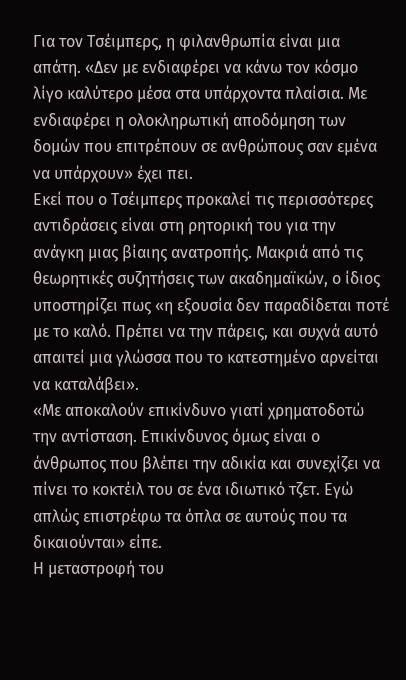Για τον Τσέιμπερς, η φιλανθρωπία είναι μια απάτη. «Δεν με ενδιαφέρει να κάνω τον κόσμο λίγο καλύτερο μέσα στα υπάρχοντα πλαίσια. Με ενδιαφέρει η ολοκληρωτική αποδόμηση των δομών που επιτρέπουν σε ανθρώπους σαν εμένα να υπάρχουν» έχει πει.
Εκεί που ο Τσέιμπερς προκαλεί τις περισσότερες αντιδράσεις είναι στη ρητορική του για την ανάγκη μιας βίαιης ανατροπής. Μακριά από τις θεωρητικές συζητήσεις των ακαδημαϊκών, ο ίδιος υποστηρίζει πως «η εξουσία δεν παραδίδεται ποτέ με το καλό. Πρέπει να την πάρεις, και συχνά αυτό απαιτεί μια γλώσσα που το κατεστημένο αρνείται να καταλάβει».
«Με αποκαλούν επικίνδυνο γιατί χρηματοδοτώ την αντίσταση. Επικίνδυνος όμως είναι ο άνθρωπος που βλέπει την αδικία και συνεχίζει να πίνει το κοκτέιλ του σε ένα ιδιωτικό τζετ. Εγώ απλώς επιστρέφω τα όπλα σε αυτούς που τα δικαιούνται» είπε.
Η μεταστροφή του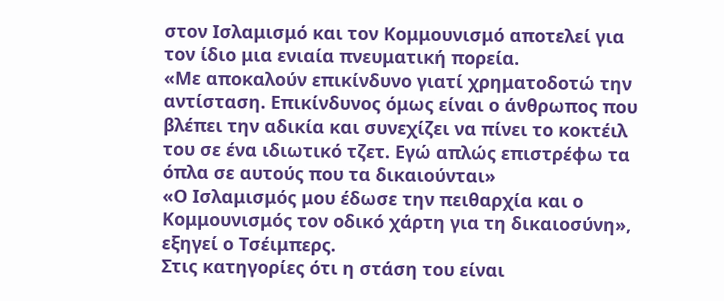στον Ισλαμισμό και τον Κομμουνισμό αποτελεί για τον ίδιο μια ενιαία πνευματική πορεία.
«Με αποκαλούν επικίνδυνο γιατί χρηματοδοτώ την αντίσταση. Επικίνδυνος όμως είναι ο άνθρωπος που βλέπει την αδικία και συνεχίζει να πίνει το κοκτέιλ του σε ένα ιδιωτικό τζετ. Εγώ απλώς επιστρέφω τα όπλα σε αυτούς που τα δικαιούνται»
«Ο Ισλαμισμός μου έδωσε την πειθαρχία και ο Κομμουνισμός τον οδικό χάρτη για τη δικαιοσύνη», εξηγεί ο Τσέιμπερς.
Στις κατηγορίες ότι η στάση του είναι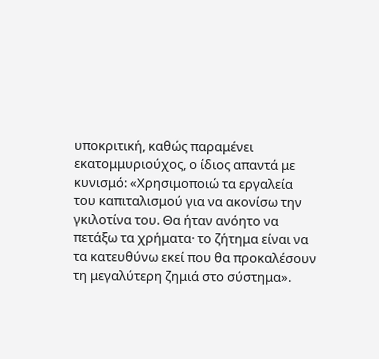υποκριτική, καθώς παραμένει εκατομμυριούχος, ο ίδιος απαντά με κυνισμό: «Χρησιμοποιώ τα εργαλεία του καπιταλισμού για να ακονίσω την γκιλοτίνα του. Θα ήταν ανόητο να πετάξω τα χρήματα· το ζήτημα είναι να τα κατευθύνω εκεί που θα προκαλέσουν τη μεγαλύτερη ζημιά στο σύστημα».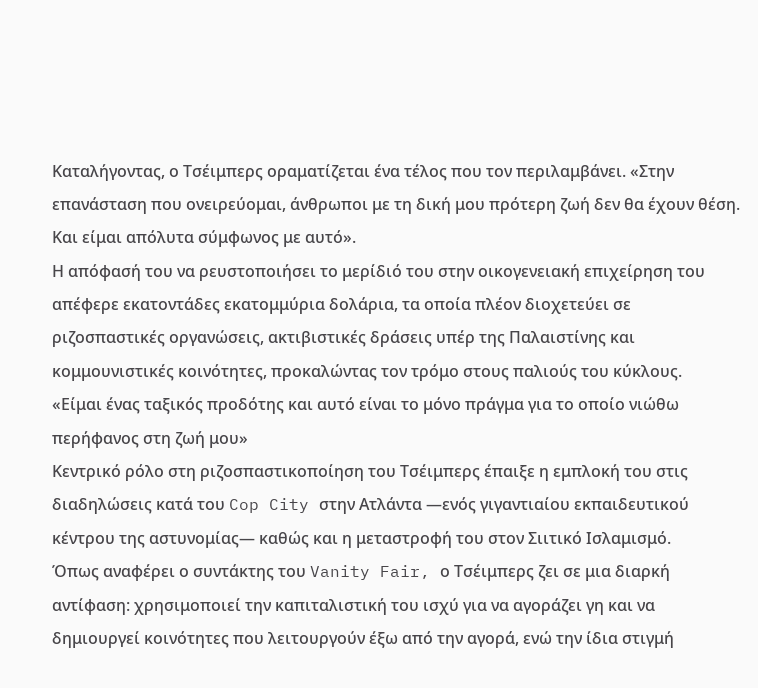Καταλήγοντας, ο Τσέιμπερς οραματίζεται ένα τέλος που τον περιλαμβάνει. «Στην επανάσταση που ονειρεύομαι, άνθρωποι με τη δική μου πρότερη ζωή δεν θα έχουν θέση. Και είμαι απόλυτα σύμφωνος με αυτό».
Η απόφασή του να ρευστοποιήσει το μερίδιό του στην οικογενειακή επιχείρηση του απέφερε εκατοντάδες εκατομμύρια δολάρια, τα οποία πλέον διοχετεύει σε ριζοσπαστικές οργανώσεις, ακτιβιστικές δράσεις υπέρ της Παλαιστίνης και κομμουνιστικές κοινότητες, προκαλώντας τον τρόμο στους παλιούς του κύκλους.
«Είμαι ένας ταξικός προδότης και αυτό είναι το μόνο πράγμα για το οποίο νιώθω περήφανος στη ζωή μου»
Κεντρικό ρόλο στη ριζοσπαστικοποίηση του Τσέιμπερς έπαιξε η εμπλοκή του στις διαδηλώσεις κατά του Cop City στην Ατλάντα —ενός γιγαντιαίου εκπαιδευτικού κέντρου της αστυνομίας— καθώς και η μεταστροφή του στον Σιιτικό Ισλαμισμό.
Όπως αναφέρει ο συντάκτης του Vanity Fair, ο Τσέιμπερς ζει σε μια διαρκή αντίφαση: χρησιμοποιεί την καπιταλιστική του ισχύ για να αγοράζει γη και να δημιουργεί κοινότητες που λειτουργούν έξω από την αγορά, ενώ την ίδια στιγμή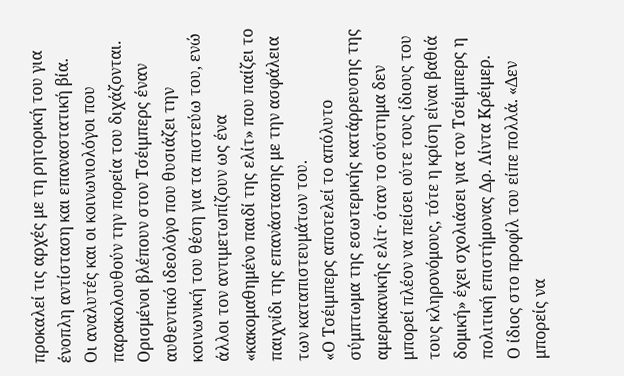προκαλεί τις αρχές με τη ρητορική του για ένοπλη αντίσταση και επαναστατική βία.
Οι αναλυτές και οι κοινωνιολόγοι που παρακολουθούν την πορεία του διχάζονται. Ορισμένοι βλέπουν στον Τσέιμπερς έναν αυθεντικό ιδεολόγο που θυσιάζει την κοινωνική του θέση για τα πιστεύω του, ενώ άλλοι τον αντιμετωπίζουν ως ένα «κακομαθημένο παιδί της ελίτ» που παίζει το παιχνίδι της επανάστασης με την ασφάλεια των καταπιστευμάτων του.
«Ο Τσέιμπερς αποτελεί το απόλυτο σύμπτωμα της εσωτερικής κατάρρευσης της αμερικανικής ελίτ· όταν το σύστημα δεν μπορεί πλέον να πείσει ούτε τους ίδιους του τους κληρονόμους, τότε η κρίση είναι βαθιά δομική» έχει σχολιάσει για τον Τσέιμπερς η πολιτική επιστήμονας Δρ. Λίντα Κρέιμερ.
Ο ίδιος στο προφίλ του είπε πολλά. «Δεν μπορείς να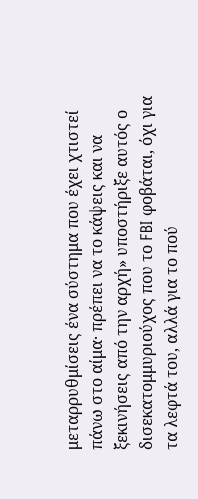μεταρρυθμίσεις ένα σύστημα που έχει χτιστεί πάνω στο αίμα· πρέπει να το κάψεις και να ξεκινήσεις από την αρχή» υποστήριξε αυτός ο δισεκατομμυριούχος που το FBI φοβάται, όχι για τα λεφτά του, αλλά για το πού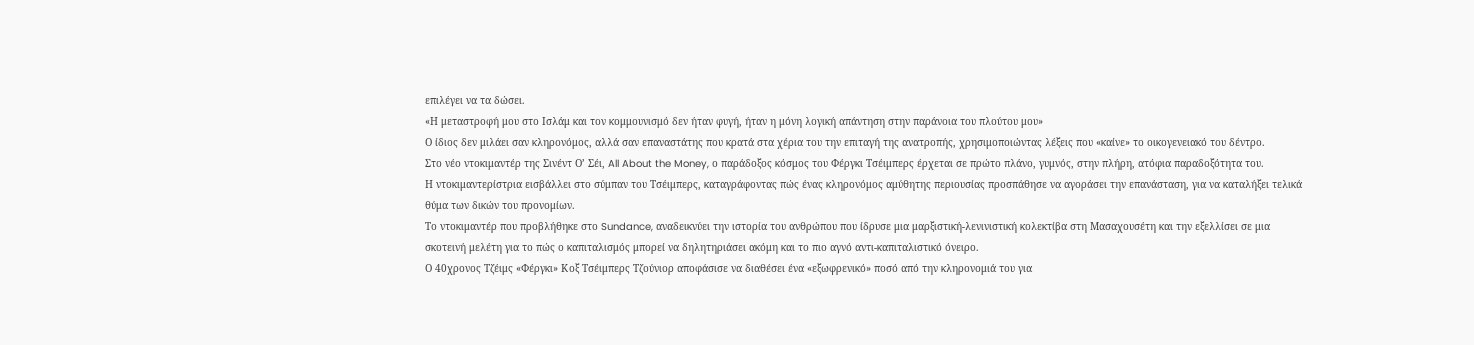επιλέγει να τα δώσει.
«Η μεταστροφή μου στο Ισλάμ και τον κομμουνισμό δεν ήταν φυγή, ήταν η μόνη λογική απάντηση στην παράνοια του πλούτου μου»
Ο ίδιος δεν μιλάει σαν κληρονόμος, αλλά σαν επαναστάτης που κρατά στα χέρια του την επιταγή της ανατροπής, χρησιμοποιώντας λέξεις που «καίνε» το οικογενειακό του δέντρο.
Στο νέο ντοκιμαντέρ της Σινέντ Ο’ Σέι, All About the Money, ο παράδοξος κόσμος του Φέργκι Τσέιμπερς έρχεται σε πρώτο πλάνο, γυμνός, στην πλήρη, ατόφια παραδοξότητα του.
Η ντοκιμαντερίστρια εισβάλλει στο σύμπαν του Τσέιμπερς, καταγράφοντας πώς ένας κληρονόμος αμύθητης περιουσίας προσπάθησε να αγοράσει την επανάσταση, για να καταλήξει τελικά θύμα των δικών του προνομίων.
Το ντοκιμαντέρ που προβλήθηκε στο Sundance, αναδεικνύει την ιστορία του ανθρώπου που ίδρυσε μια μαρξιστική-λενινιστική κολεκτίβα στη Μασαχουσέτη και την εξελλίσει σε μια σκοτεινή μελέτη για το πώς ο καπιταλισμός μπορεί να δηλητηριάσει ακόμη και το πιο αγνό αντι-καπιταλιστικό όνειρο.
Ο 40χρονος Τζέιμς «Φέργκι» Κοξ Τσέιμπερς Τζούνιορ αποφάσισε να διαθέσει ένα «εξωφρενικό» ποσό από την κληρονομιά του για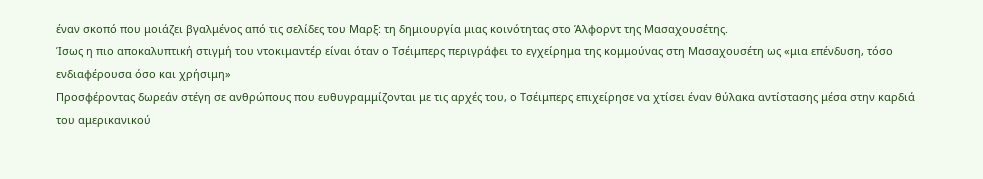έναν σκοπό που μοιάζει βγαλμένος από τις σελίδες του Μαρξ: τη δημιουργία μιας κοινότητας στο Άλφορντ της Μασαχουσέτης.
Ίσως η πιο αποκαλυπτική στιγμή του ντοκιμαντέρ είναι όταν ο Τσέιμπερς περιγράφει το εγχείρημα της κομμούνας στη Μασαχουσέτη ως «μια επένδυση, τόσο ενδιαφέρουσα όσο και χρήσιμη»
Προσφέροντας δωρεάν στέγη σε ανθρώπους που ευθυγραμμίζονται με τις αρχές του, ο Τσέιμπερς επιχείρησε να χτίσει έναν θύλακα αντίστασης μέσα στην καρδιά του αμερικανικού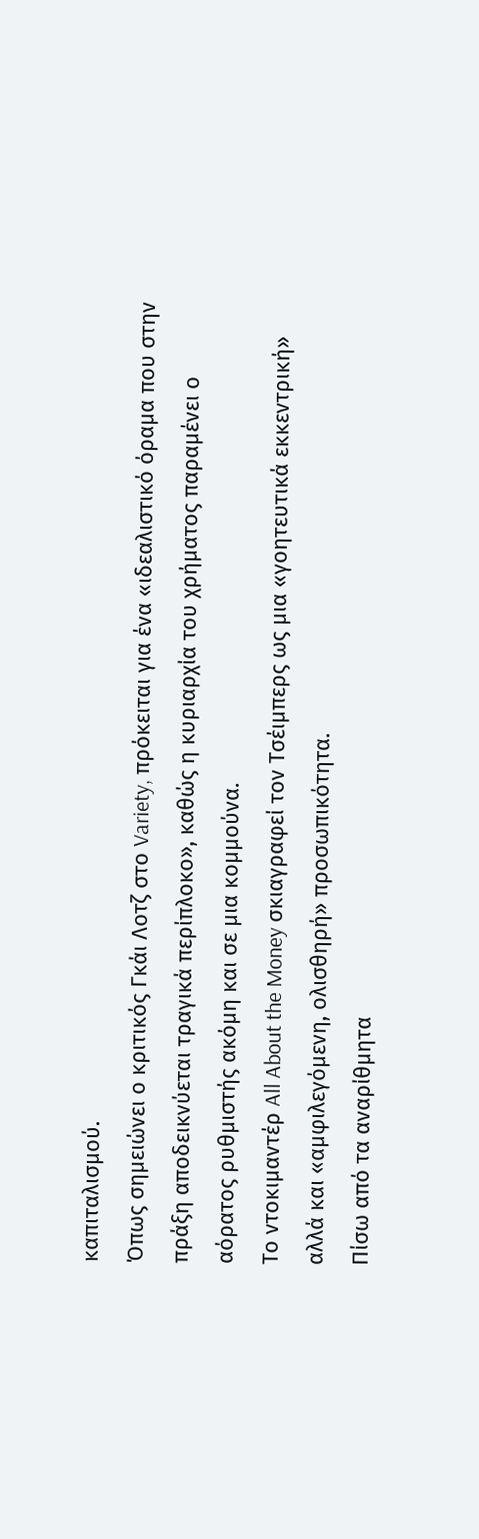καπιταλισμού.
Όπως σημειώνει ο κριτικός Γκάι Λοτζ στο Variety, πρόκειται για ένα «ιδεαλιστικό όραμα που στην πράξη αποδεικνύεται τραγικά περίπλοκο», καθώς η κυριαρχία του χρήματος παραμένει ο αόρατος ρυθμιστής ακόμη και σε μια κομμούνα.
Το ντοκιμαντέρ All About the Money σκιαγραφεί τον Τσέιμπερς ως μια «γοητευτικά εκκεντρική» αλλά και «αμφιλεγόμενη, ολισθηρή» προσωπικότητα.
Πίσω από τα αναρίθμητα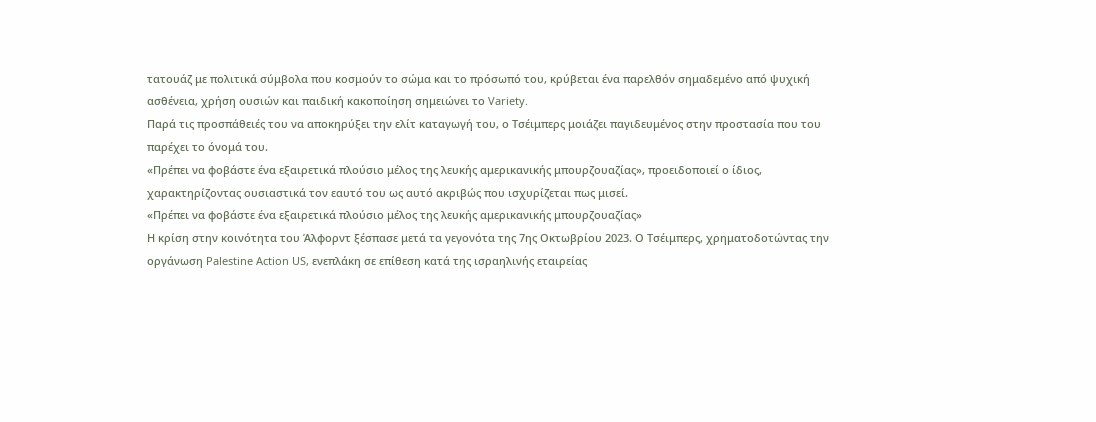τατουάζ με πολιτικά σύμβολα που κοσμούν το σώμα και το πρόσωπό του, κρύβεται ένα παρελθόν σημαδεμένο από ψυχική ασθένεια, χρήση ουσιών και παιδική κακοποίηση σημειώνει το Variety.
Παρά τις προσπάθειές του να αποκηρύξει την ελίτ καταγωγή του, ο Τσέιμπερς μοιάζει παγιδευμένος στην προστασία που του παρέχει το όνομά του.
«Πρέπει να φοβάστε ένα εξαιρετικά πλούσιο μέλος της λευκής αμερικανικής μπουρζουαζίας», προειδοποιεί ο ίδιος, χαρακτηρίζοντας ουσιαστικά τον εαυτό του ως αυτό ακριβώς που ισχυρίζεται πως μισεί.
«Πρέπει να φοβάστε ένα εξαιρετικά πλούσιο μέλος της λευκής αμερικανικής μπουρζουαζίας»
Η κρίση στην κοινότητα του Άλφορντ ξέσπασε μετά τα γεγονότα της 7ης Οκτωβρίου 2023. Ο Τσέιμπερς, χρηματοδοτώντας την οργάνωση Palestine Action US, ενεπλάκη σε επίθεση κατά της ισραηλινής εταιρείας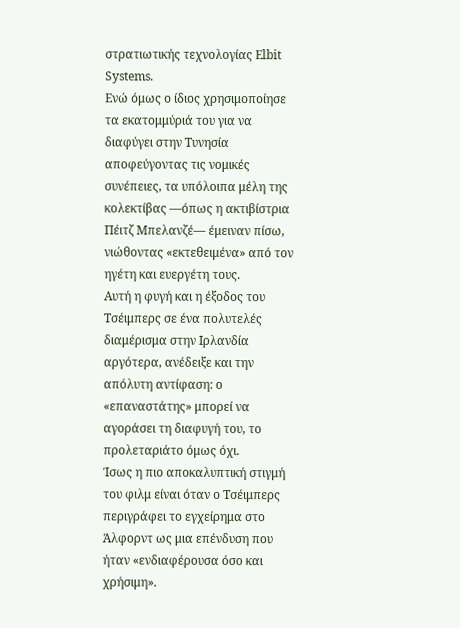στρατιωτικής τεχνολογίας Elbit Systems.
Ενώ όμως ο ίδιος χρησιμοποίησε τα εκατομμύριά του για να διαφύγει στην Τυνησία αποφεύγοντας τις νομικές συνέπειες, τα υπόλοιπα μέλη της κολεκτίβας —όπως η ακτιβίστρια Πέιτζ Μπελανζέ— έμειναν πίσω, νιώθοντας «εκτεθειμένα» από τον ηγέτη και ευεργέτη τους.
Αυτή η φυγή και η έξοδος του Τσέιμπερς σε ένα πολυτελές διαμέρισμα στην Ιρλανδία αργότερα, ανέδειξε και την απόλυτη αντίφαση: ο «επαναστάτης» μπορεί να αγοράσει τη διαφυγή του, το προλεταριάτο όμως όχι.
Ίσως η πιο αποκαλυπτική στιγμή του φιλμ είναι όταν ο Τσέιμπερς περιγράφει το εγχείρημα στο Άλφορντ ως μια επένδυση που ήταν «ενδιαφέρουσα όσο και χρήσιμη».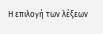Η επιλογή των λέξεων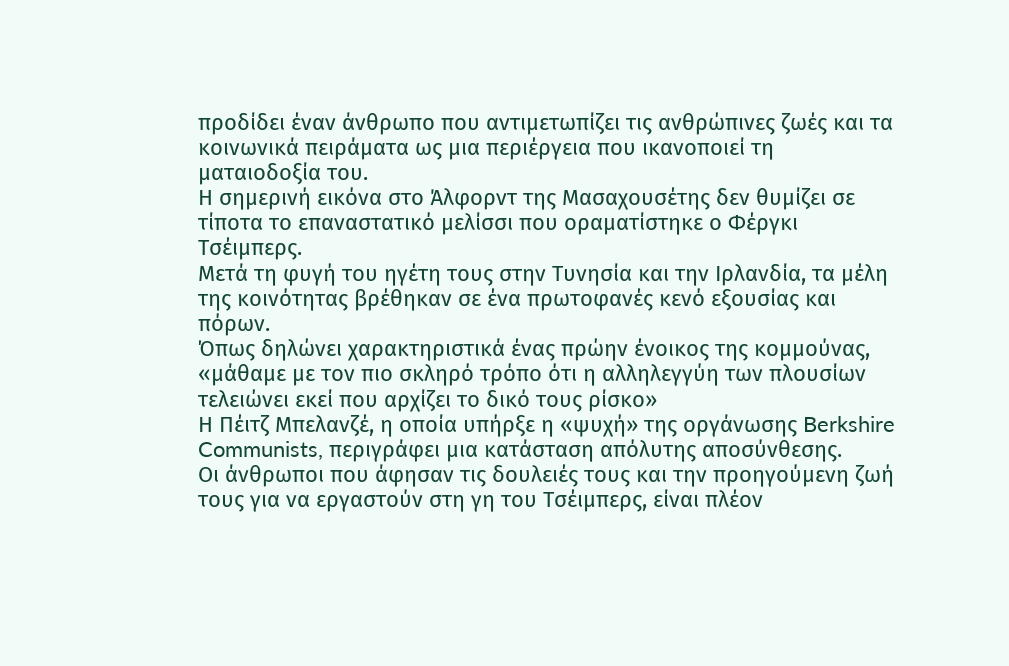προδίδει έναν άνθρωπο που αντιμετωπίζει τις ανθρώπινες ζωές και τα κοινωνικά πειράματα ως μια περιέργεια που ικανοποιεί τη ματαιοδοξία του.
Η σημερινή εικόνα στο Άλφορντ της Μασαχουσέτης δεν θυμίζει σε τίποτα το επαναστατικό μελίσσι που οραματίστηκε ο Φέργκι Τσέιμπερς.
Μετά τη φυγή του ηγέτη τους στην Τυνησία και την Ιρλανδία, τα μέλη της κοινότητας βρέθηκαν σε ένα πρωτοφανές κενό εξουσίας και πόρων.
Όπως δηλώνει χαρακτηριστικά ένας πρώην ένοικος της κομμούνας, «μάθαμε με τον πιο σκληρό τρόπο ότι η αλληλεγγύη των πλουσίων τελειώνει εκεί που αρχίζει το δικό τους ρίσκο»
Η Πέιτζ Μπελανζέ, η οποία υπήρξε η «ψυχή» της οργάνωσης Berkshire Communists, περιγράφει μια κατάσταση απόλυτης αποσύνθεσης.
Οι άνθρωποι που άφησαν τις δουλειές τους και την προηγούμενη ζωή τους για να εργαστούν στη γη του Τσέιμπερς, είναι πλέον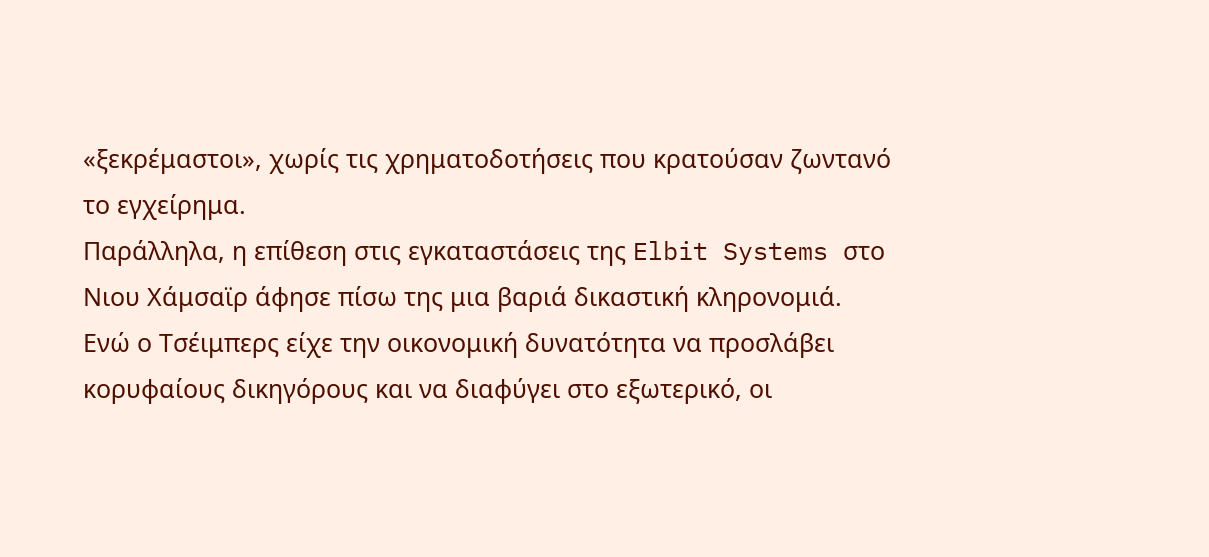«ξεκρέμαστοι», χωρίς τις χρηματοδοτήσεις που κρατούσαν ζωντανό το εγχείρημα.
Παράλληλα, η επίθεση στις εγκαταστάσεις της Elbit Systems στο Νιου Χάμσαϊρ άφησε πίσω της μια βαριά δικαστική κληρονομιά.
Ενώ ο Τσέιμπερς είχε την οικονομική δυνατότητα να προσλάβει κορυφαίους δικηγόρους και να διαφύγει στο εξωτερικό, οι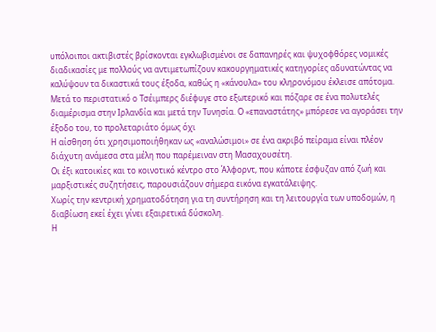υπόλοιποι ακτιβιστές βρίσκονται εγκλωβισμένοι σε δαπανηρές και ψυχοφθόρες νομικές διαδικασίες με πολλούς να αντιμετωπίζουν κακουργηματικές κατηγορίες αδυνατώντας να καλύψουν τα δικαστικά τους έξοδα, καθώς η «κάνουλα» του κληρονόμου έκλεισε απότομα.
Μετά το περιστατικό ο Τσέιμπερς διέφυγε στο εξωτερικό και πόζαρε σε ένα πολυτελές διαμέρισμα στην Ιρλανδία και μετά την Τυνησία. Ο «επαναστάτης» μπόρεσε να αγοράσει την έξοδο του, το προλεταριάτο όμως όχι
Η αίσθηση ότι χρησιμοποιήθηκαν ως «αναλώσιμοι» σε ένα ακριβό πείραμα είναι πλέον διάχυτη ανάμεσα στα μέλη που παρέμειναν στη Μασαχουσέτη.
Οι έξι κατοικίες και το κοινοτικό κέντρο στο Άλφορντ, που κάποτε έσφυζαν από ζωή και μαρξιστικές συζητήσεις, παρουσιάζουν σήμερα εικόνα εγκατάλειψης.
Χωρίς την κεντρική χρηματοδότηση για τη συντήρηση και τη λειτουργία των υποδομών, η διαβίωση εκεί έχει γίνει εξαιρετικά δύσκολη.
Η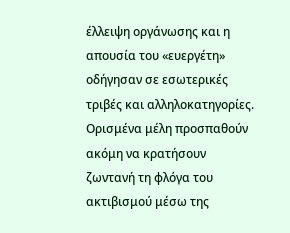έλλειψη οργάνωσης και η απουσία του «ευεργέτη» οδήγησαν σε εσωτερικές τριβές και αλληλοκατηγορίες.
Ορισμένα μέλη προσπαθούν ακόμη να κρατήσουν ζωντανή τη φλόγα του ακτιβισμού μέσω της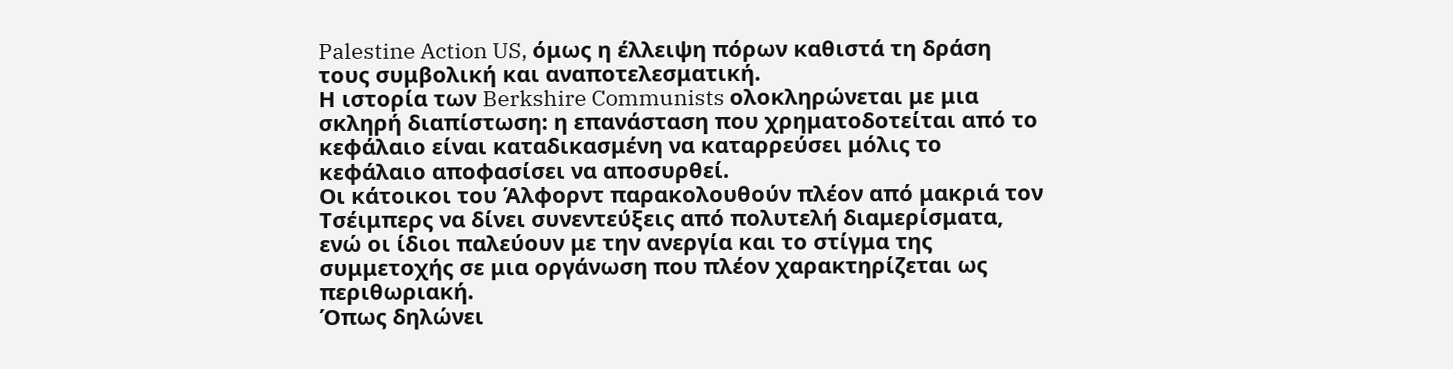Palestine Action US, όμως η έλλειψη πόρων καθιστά τη δράση τους συμβολική και αναποτελεσματική.
Η ιστορία των Berkshire Communists ολοκληρώνεται με μια σκληρή διαπίστωση: η επανάσταση που χρηματοδοτείται από το κεφάλαιο είναι καταδικασμένη να καταρρεύσει μόλις το κεφάλαιο αποφασίσει να αποσυρθεί.
Οι κάτοικοι του Άλφορντ παρακολουθούν πλέον από μακριά τον Τσέιμπερς να δίνει συνεντεύξεις από πολυτελή διαμερίσματα, ενώ οι ίδιοι παλεύουν με την ανεργία και το στίγμα της συμμετοχής σε μια οργάνωση που πλέον χαρακτηρίζεται ως περιθωριακή.
Όπως δηλώνει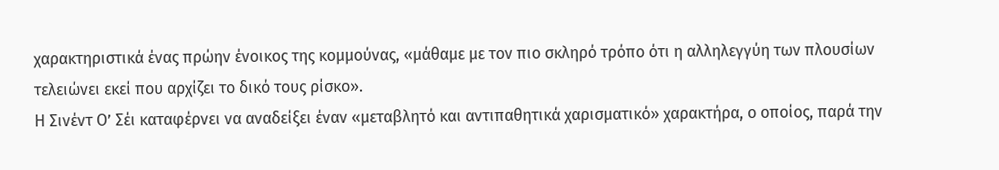χαρακτηριστικά ένας πρώην ένοικος της κομμούνας, «μάθαμε με τον πιο σκληρό τρόπο ότι η αλληλεγγύη των πλουσίων τελειώνει εκεί που αρχίζει το δικό τους ρίσκο».
Η Σινέντ Ο’ Σέι καταφέρνει να αναδείξει έναν «μεταβλητό και αντιπαθητικά χαρισματικό» χαρακτήρα, ο οποίος, παρά την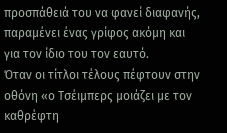προσπάθειά του να φανεί διαφανής, παραμένει ένας γρίφος ακόμη και για τον ίδιο του τον εαυτό.
Όταν οι τίτλοι τέλους πέφτουν στην οθόνη «ο Τσέιμπερς μοιάζει με τον καθρέφτη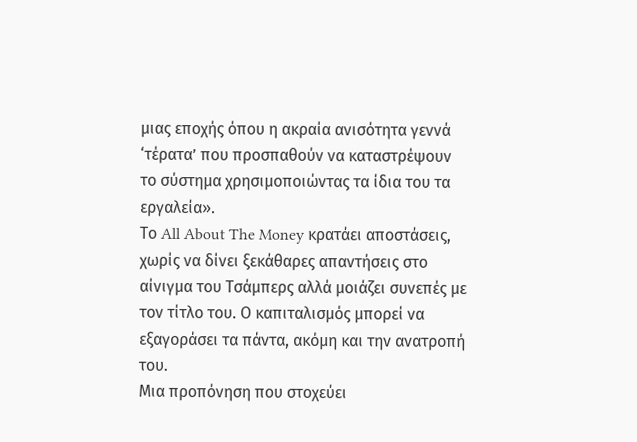μιας εποχής όπου η ακραία ανισότητα γεννά ‘τέρατα’ που προσπαθούν να καταστρέψουν το σύστημα χρησιμοποιώντας τα ίδια του τα εργαλεία».
Το All About The Money κρατάει αποστάσεις, χωρίς να δίνει ξεκάθαρες απαντήσεις στο αίνιγμα του Τσάμπερς αλλά μοιάζει συνεπές με τον τίτλο του. Ο καπιταλισμός μπορεί να εξαγοράσει τα πάντα, ακόμη και την ανατροπή του.
Μια προπόνηση που στοχεύει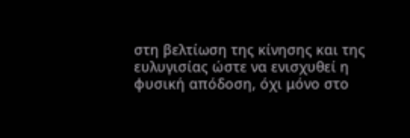στη βελτίωση της κίνησης και της ευλυγισίας ώστε να ενισχυθεί η φυσική απόδοση, όχι μόνο στο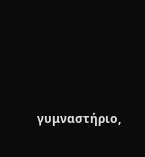γυμναστήριο,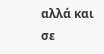αλλά και σε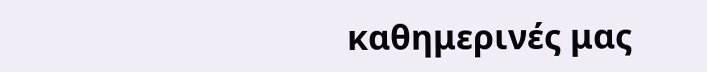καθημερινές μας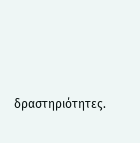δραστηριότητες.